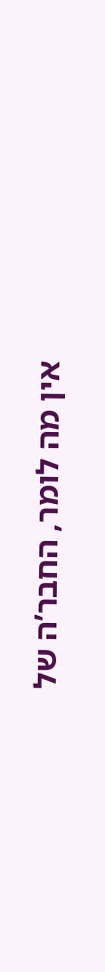אין מה לומר, החבר’ה של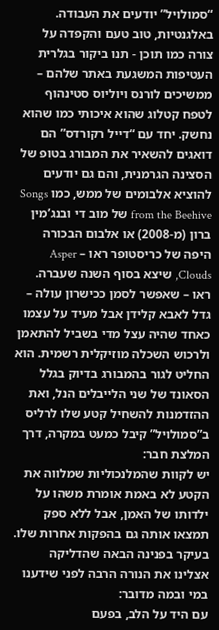“סמולויל” יודעים את העבודה. באלגנטיות, טוב טעם והקפדה על צורה כמו תוכן - תנו ביקור בגלרית העטיפות המשגעת באתר שלהם – ממשיכים לורנס ויוליוס סטינהוף לטפח קטלוג שהוא איכותי כמו שהוא נחשק. יחד עם “דייל רקורדס” הם דואגים להשאיר את המבורג בטופ של הסצינה הגרמנית, והם גם יודעים להוציא אלבומים של ממש, כמו Songs from the Beehive של מוב די ובנג’מין ברון (מ-2008) או אלבום הבכורה היפה של כריסטופר ראו – Asper Clouds, שיצא בסוף השנה שעברה.
ראו – שאפשר לסמן ככישרון עולה – גדל לאבא קלידן אבל מעיד על עצמו כאחד שהיה עצל מדי בשביל להתאמן ולרכוש השכלה מוזיקלית רשמית. הוא החליט לגור בהמבורג בדיוק בגלל הסאונד של שני הלייבלים הנל, ואת ההזדמנות להשחיל קטע שלו לרליס ב”סמולויל” קיבל כמעט במקרה, דרך המלצת חבר:
יש לקוות שהמלנכוליות שמלווה את הקטע לא באמת אומרת משהו על ילדותו של האמן, אבל ללא ספק תמצאו אותה גם בהפקות אחרות שלו. בעיקר בפנינה הבאה שהדליקה אצלינו את הנורה הרבה לפני שידענו במי ובמה מדובר:
עם היד על הלב, בפעם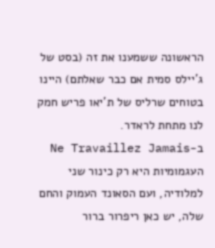הראשונה ששמענו את זה (בסט של ג’יילס סמית אם כבר שאלתם) היינו בטוחים שרליס של ת’יאו פריש חמק לנו מתחת לראדר.
ב-Ne Travaillez Jamais העגמומיות היא רק כינור שני למלודיה, ועם הסאונד העמוק והחם שלה, יש כאן ריפרור ברור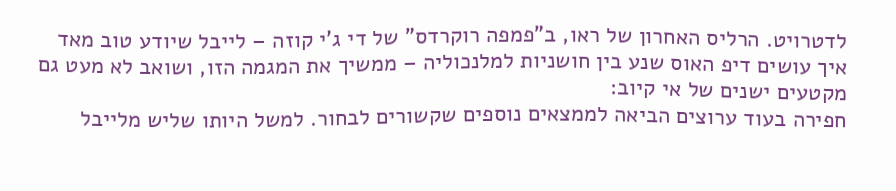לדטרויט. הרליס האחרון של ראו, ב”פמפה רוקרדס” של די ג’י קוזה – לייבל שיודע טוב מאד איך עושים דיפ האוס שנע בין חושניות למלנכוליה – ממשיך את המגמה הזו, ושואב לא מעט גם מקטעים ישנים של אי קיוב:
חפירה בעוד ערוצים הביאה לממצאים נוספים שקשורים לבחור. למשל היותו שליש מלייבל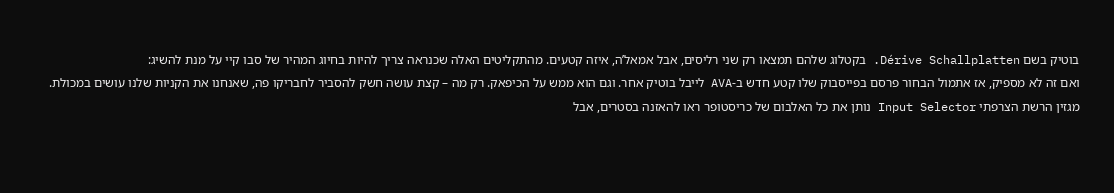בוטיק בשם Dérive Schallplatten. בקטלוג שלהם תמצאו רק שני רליסים, אבל אמאל’ה, איזה קטעים. מהתקליטים האלה שכנראה צריך להיות בחיוג המהיר של סבו קיי על מנת להשיג:
ואם זה לא מספיק, אז אתמול הבחור פרסם בפייסבוק שלו קטע חדש ב-AVA לייבל בוטיק אחר. וגם הוא ממש על הכיפאק. רק מה – קצת עושה חשק להסביר לחבריקו פה, שאנחנו את הקניות שלנו עושים במכולת.
מגזין הרשת הצרפתי Input Selector נותן את כל האלבום של כריסטופר ראו להאזנה בסטרים, אבל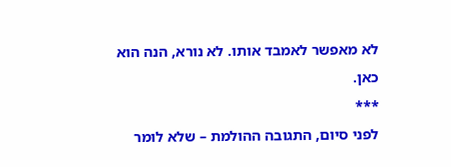לא מאפשר לאמבד אותו. לא נורא, הנה הוא כאן.
***
לפני סיום, התגובה ההולמת – שלא לומר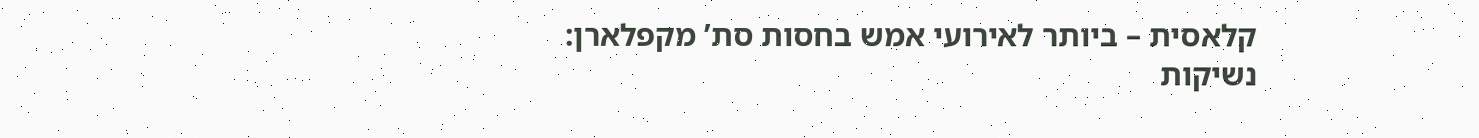קלאסית – ביותר לאירועי אמש בחסות סת’ מקפלארן:
נשיקות